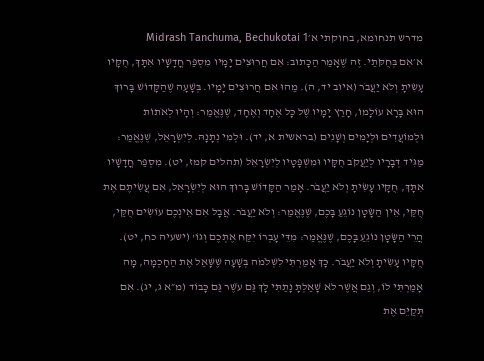מדרש תנחומא, בחוקתי א׳Midrash Tanchuma, Bechukotai 1
א׳אִם בְּחֻקֹּתַי. זֶה שֶׁאָמַר הַכָּתוּב: אִם חֲרוּצִים יָמָיו מִסְפַּר חֳדָשָׁיו אִתָּךְ, חֻקָּיו עָשִׂיתָ וְלֹא יַעֲבֹר (איוב יד, ה). מַהוּ אִם חֲרוּצִים יָמָיו. בְּשָׁעָה שֶׁהַקָּדוֹשׁ בָּרוּךְ הוּא בָּרָא עוֹלָמוֹ, חָרַץ יָמָיו שֶׁל כָּל אֶחָד וְאֶחָד, שֶׁנֶּאֱמַר: וְהָיוּ לְאֹתוֹת וּלְמוֹעֲדִים וּלְיָמִים וְשָׁנִים (בראשית א, יד). וּלְמִי נְתָנָהּ. לְיִשְׂרָאֵל, שֶׁנֶּאֱמַר: מַגִּיד דְּבָרָיו לְיַעֲקֹב חֻקָּיו וּמִשְׁפָּטָיו לְיִשְׂרָאֵל (תהלים קמז, יט). מִסְפַּר חֳדָשָׁיו אִתָּךְ, חֻקָּיו עָשִׂיתָ וְלֹא יַעֲבֹר. אָמַר הַקָּדוֹשׁ בָּרוּךְ הוּא לְיִשְׂרָאֵל, אִם עֲשִׂיתֶם אֶת חֻקַּי, אֵין הַשָּׂטָן נוֹגֵעַ בָּכֶם, שֶׁנֶּאֱמַר: וְלֹא יַעֲבֹר. אֲבָל אִם אֵינְכֶם עוֹשִׂים חֻקַּי, הֲרֵי הַשָּׂטָן נוֹגֵעַ בָּכֶם, שֶׁנֶּאֱמַר: מִדֵּי עָבְרוֹ יִקַּח אֶתְכֶם וְגוֹ' (ישעיה כח, יט). חֻקָּיו עָשִׂיתָ וְלֹא יַעֲבֹר. כָּךְ אָמַרְתִּי לִשְׁלֹמֹה בְּשָׁעָה שֶׁשָּׁאַל אֶת הַחָכְמָה, מָה אָמַרְתִּי לוֹ, וְגַם אֲשֶׁר לֹא שָׁאַלְתָּ נָתַתִּי לָךְ גַּם עֹשֶׁר גַּם כָּבוֹד (מ״א ג, יג). אִם תְּקַיֵּם אֶת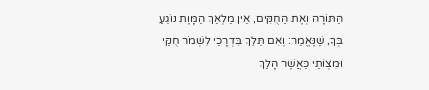הַתּוֹרָה וְאֶת הַחֻקִּים, אֵין מַלְאַךְ הַמָּוֶת נוֹגֵעַ בְּךָ, שֶׁנֶּאֱמַר: וְאִם תֵּלֵךְ בִּדְרָכַי לִשְׁמֹר חֻקַּי וּמִצְוֹתַי כַּאֲשֶׁר הָלַךְ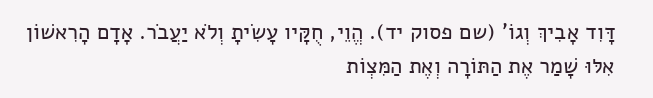דָּוִד אָבִיךְ וְגוֹ' (שם פסוק יד). הֱוֵי, חֻקָּיו עָשִׂיתָ וְלֹא יַעֲבֹר. אָדָם הָרִאשׁוֹן אִלּוּ שָׁמַר אֶת הַתּוֹרָה וְאֶת הַמִּצְוֹת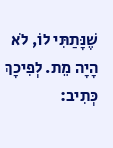שֶׁנָּתַתִּי לוֹ, לֹא הָיָה מֵת. לְפִיכָךְ כְּתִיב: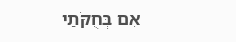אִם בְּחֻקֹּתַי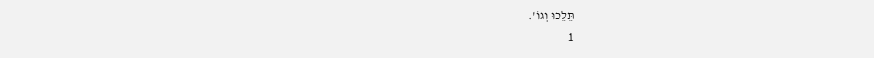תֵּלֵכוּ וְגוֹ'.
1